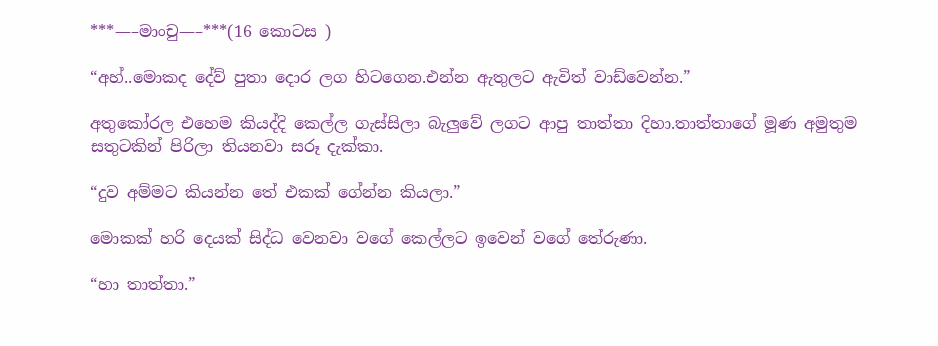***—–මාංචු—–***(16 කොටස )

“අහ්..මොකද දේව් පුතා දොර ලග හිටගෙන.එන්න ඇතුලට ඇවිත් වාඩ්වෙන්න.”

අතුකෝරල එහෙම කියද්දි කෙල්ල ගැස්සිලා බැලුවේ ලගට ආපු තාත්තා දිහා.තාත්තාගේ මූණ අමුතුම සතුටකින් පිරිලා තියනවා සරූ දැක්කා.

“දුව අම්මට කියන්න තේ එකක් ගේන්න කියලා.”

මොකක් හරි දෙයක් සිද්ධ වෙනවා වගේ කෙල්ලට ඉවෙන් වගේ තේරුණා.

“හා තාත්තා.”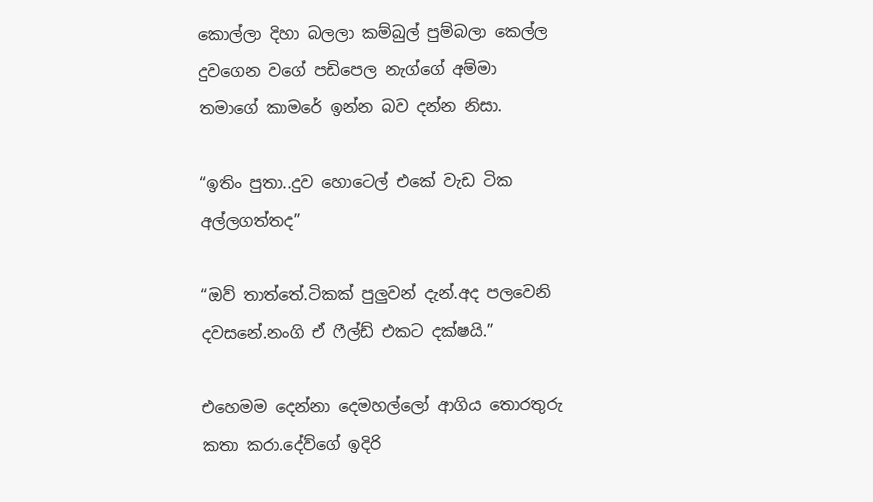කොල්ලා දිහා බලලා කම්බුල් පුම්බලා කෙල්ල දුවගෙන වගේ පඩිපෙල නැග්ගේ අම්මා තමාගේ කාමරේ ඉන්න බව දන්න නිසා.

“ඉතිං පුතා..දුව හො‍ටෙල් එකේ වැඩ ටික අල්ලගත්තද”

“ඔව් තාත්තේ.ටිකක් පුලුවන් දැන්.අද පලවෙනි දවසනේ.නංගි ඒ ෆීල්ඩ් එකට දක්ෂයි.”

එහෙමම දෙන්නා දෙමහල්ලෝ ආගිය තොරතුරු කතා කරා.දේව්ගේ ඉදිරි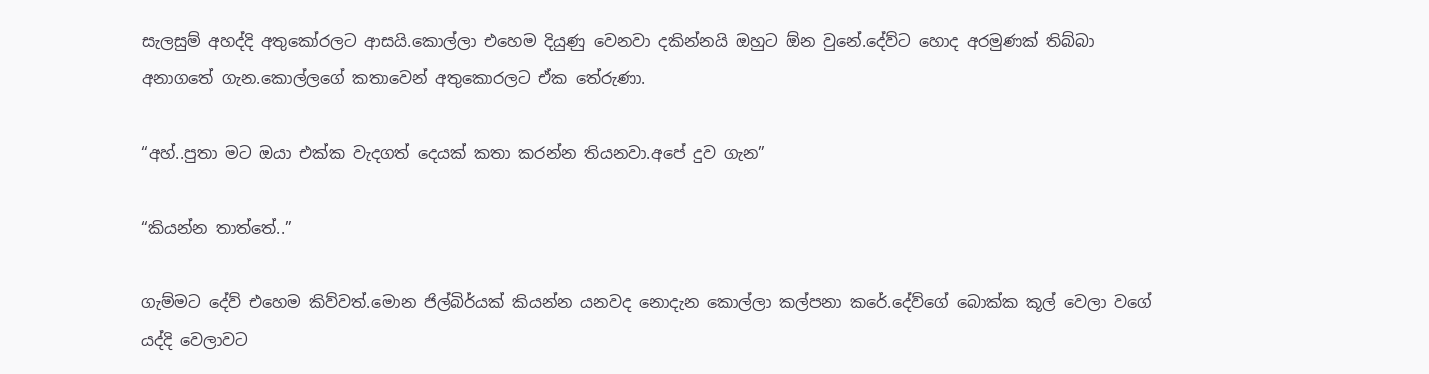සැලසුම් අහද්දි අතුකෝරලට ආසයි.කොල්ලා එහෙම දියුණු වෙනවා දකින්නයි ඔහුට ඕන වුනේ.දේව්ට හොද අරමුණක් තිබ්බා අනාගතේ ගැන.කොල්ලගේ කතාවෙන් අතුකොරලට ඒක තේරුණා.

“අහ්..පුතා මට ඔයා එක්ක වැදගත් දෙයක් කතා කරන්න තියනවා.අපේ දුව ගැන”

“කියන්න තාත්තේ..”

ගැම්මට දේව් එහෙම කිව්වත්.මොන ජිල්බිර්යක් කියන්න යනවද නොදැන කොල්ලා කල්පනා කරේ.දේව්ගේ බොක්ක කූල් වෙලා වගේ යද්දි වෙලාවට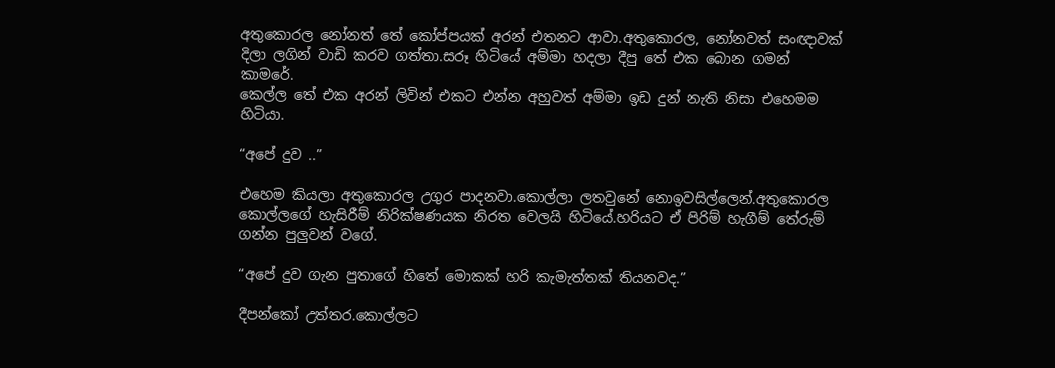අතුකොරල නෝනත් තේ කෝප්පයක් අරන් එතනට ආවා.අතුකොරල, නෝනවත් සංඥාවක් දිලා ලගින් වාඩි කරව ගත්තා.සරූ හිටියේ අම්මා හදලා දීපු තේ එක බොන ගමන් කාමරේ.
කෙල්ල තේ එක අරන් ලිවින් එකට එන්න අහුවත් අම්මා ඉඩ දුන් නැති නිසා එහෙමම හිටියා.

“අපේ දුව ..”

එහෙම කියලා අතුකොරල උගුර පාදනවා.කොල්ලා ලතවුනේ නොඉවසිල්ලෙන්.අතුකොරල කොල්ලගේ හැසිරීම් නිරික්ෂණයක නිරත වෙලයි හිටියේ.හරියට ඒ පිරිම් හැගීම් තේරුම් ගන්න පුලුවන් වගේ.

“අපේ දුව ගැන පුතාගේ හිතේ මොකක් හරි කැමැත්තක් තියනවද.”

දීපන්කෝ උත්තර.කොල්ලට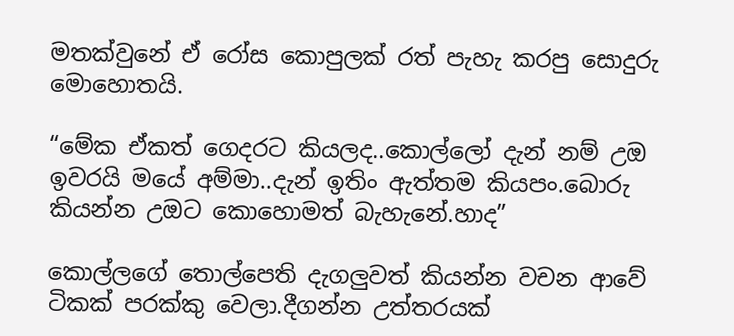මතක්වුනේ ඒ රෝස කොපුලක් රත් පැහැ කරපු සොදුරු මොහොතයි.

“මේක ඒකත් ගෙදරට කියලද..කොල්ලෝ දැන් නම් උඔ ඉවරයි මයේ අම්මා..දැන් ඉතිං ඇත්තම කියපං.බොරු කියන්න උඔට කොහොමත් බැහැනේ.හාද”

කොල්ලගේ තොල්පෙති දැගලුවත් කියන්න වචන ආවේ ටිකක් පරක්කු වෙලා.දීගන්න උත්තරයක්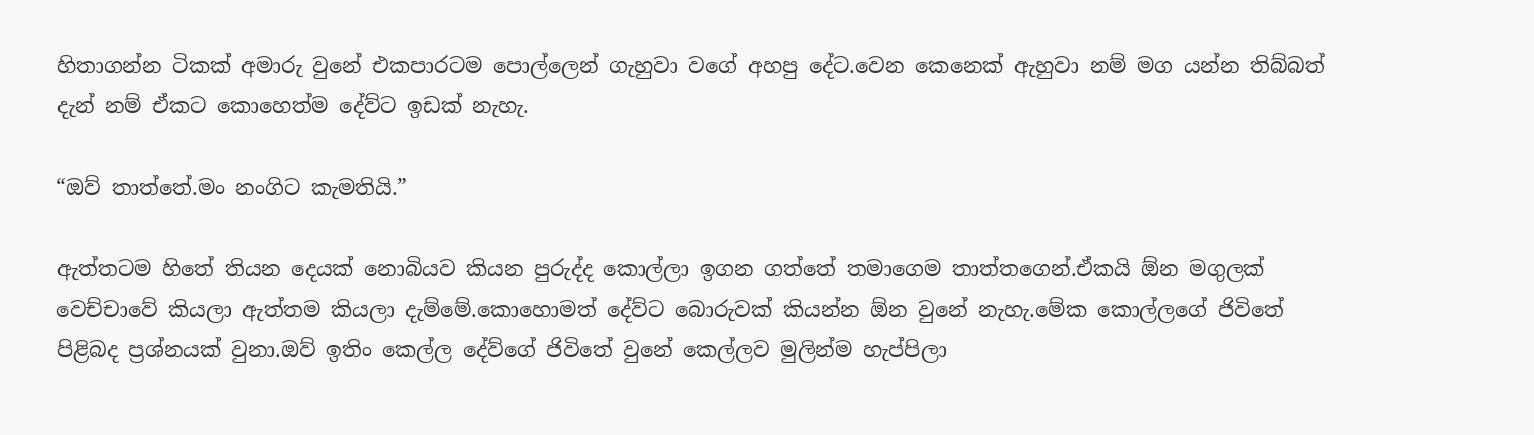හිතාගන්න ටිකක් අමාරු වුනේ එකපාරටම පොල්ලෙන් ගැහුවා වගේ අහපු දේට.වෙන කෙනෙක් ඇහුවා නම් මග යන්න තිබ්බත් දැන් නම් ඒකට කොහෙත්ම දේව්ට ඉඩක් නැහැ.

“ඔව් තාත්තේ.මං නංගිට කැමතියි.”

ඇත්තටම හිතේ තියන දෙයක් නොබියව කියන පුරුද්ද කොල්ලා ඉගන ගත්තේ තමාගෙම තාත්තගෙන්.ඒකයි ඕන මගුලක් වෙච්චාවේ කියලා ඇත්තම කියලා දැම්මේ.කොහොමත් දේව්ට බොරුවක් කියන්න ඕන වුනේ නැහැ.මේක කොල්ලගේ ජිවිතේ පිළිබද ප්‍රශ්නයක් වුනා.ඔව් ඉතිං කෙල්ල දේව්ගේ ජිවිතේ වුනේ කෙල්ලව මුලින්ම හැප්පිලා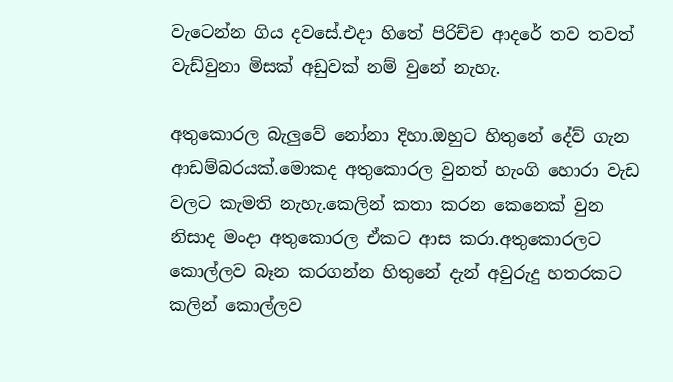වැටෙන්න ගිය දවසේ.එදා හිතේ පිරිච්ච ආදරේ තව තවත් වැඩ්වුනා මිසක් අඩුවක් නම් වුනේ නැහැ.

අතුකොරල බැලුවේ නෝනා දිහා.ඔහුට හිතුනේ දේව් ගැන ආඩම්බරයක්.මොකද අතුකොරල වුනත් හැංගි හොරා වැඩ වලට කැමති නැහැ.කෙලින් කතා කරන කෙනෙක් වුන නිසාද මංදා අතුකොරල ඒකට ආස කරා.අතුකොරලට කොල්ලව බෑන කරගන්න හිතුනේ දැන් අවුරුදු හතරකට කලින් කොල්ලව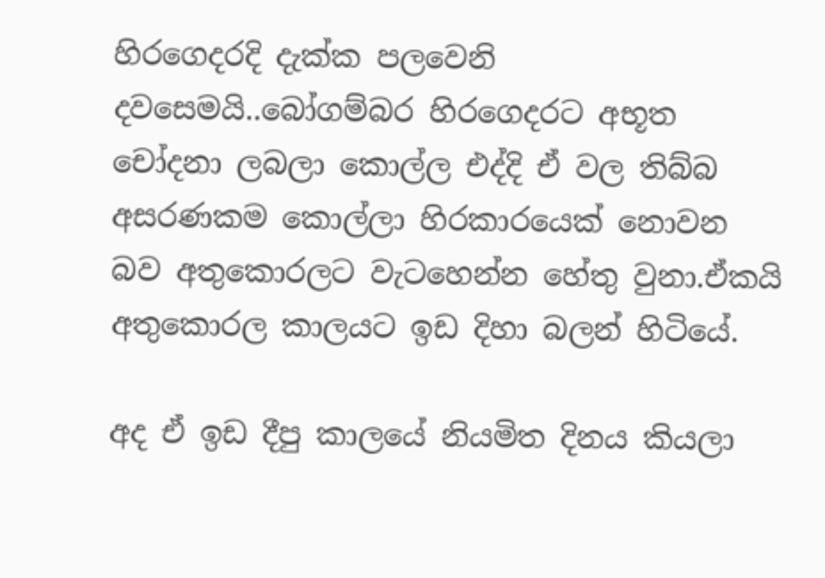හිරගෙදරදි දැක්ක පලවෙනි දවසෙමයි..බෝගම්බර හිරගෙදරට අභූත චෝදනා ලබලා කොල්ල එද්දි ඒ වල තිබ්බ අසරණකම කොල්ලා හිරකාරයෙක් නොවන බව අතුකොරලට වැටහෙන්න හේතු වුනා.ඒකයි අතුකොරල කාලයට ඉඩ දිහා බලන් හිටියේ.

අද ඒ ඉඩ දීපු කාලයේ නියමිත දිනය කියලා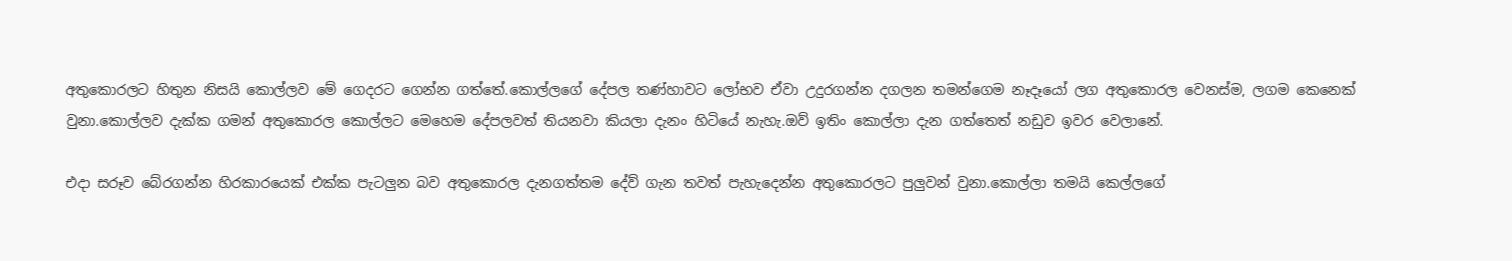අතුකොරලට හිතුන නිසයි කොල්ලව මේ ගෙදරට ගෙන්න ගත්තේ.කොල්ලගේ දේපල තණ්හාවට ලෝභව ඒවා උදුරගන්න දගලන තමන්ගෙම නෑදෑයෝ ලග අතුකොරල වෙනස්ම, ලගම කෙනෙක් වුනා.කොල්ලව දැක්ක ගමන් අතුකොරල කොල්ලට මෙහෙම දේපලවත් තියනවා කියලා දැනං හිටියේ නැහැ.ඔව් ඉතිං කොල්ලා දැන ගත්තෙත් නඩුව ඉවර වෙලානේ.

එදා සරූව බේරගන්න හිරකාරයෙක් එක්ක පැටලුන බව අතුකොරල දැනගත්තම දේව් ගැන තවත් පැහැදෙන්න අතුකොරලට පුලුවන් වුනා.කොල්ලා තමයි කෙල්ලගේ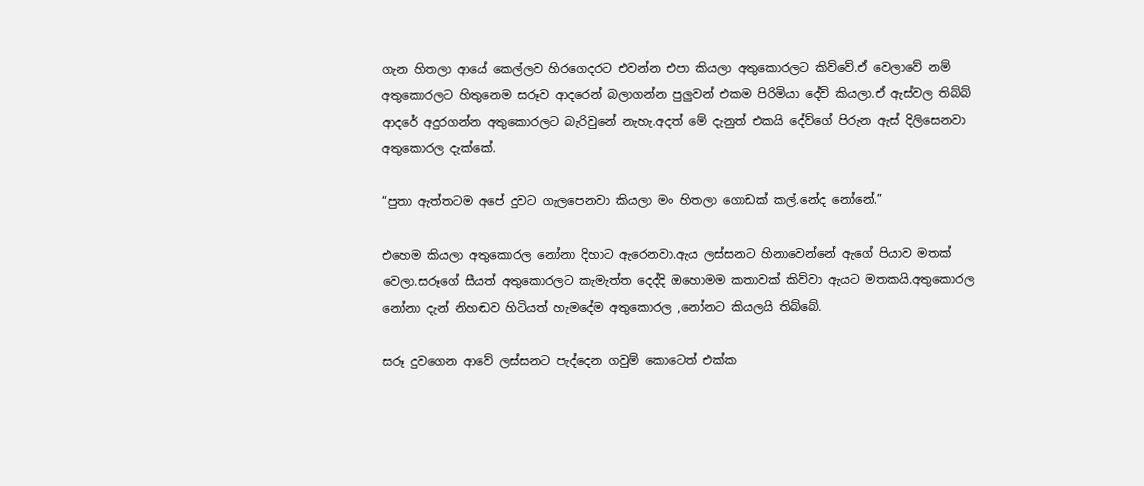ගැන හිතලා ආයේ කෙල්ලව හිරගෙදරට එවන්න එපා කියලා අතුකොරලට කිව්වේ.ඒ වෙලාවේ නම් අතුකොරලට හිතුනෙම සරූව ආදරෙන් බලාගන්න පුලුවන් එකම පිරිමියා දේව් කියලා.ඒ ඇස්වල තිබ්බ් ආදරේ අදුරගන්න අතුකොරලට බැරිවුනේ නැහැ.අදත් මේ දැනුත් එකයි දේව්ගේ පිරුන ඇස් දිලිසෙනවා අතුකොරල දැක්කේ.

“පුතා ඇත්තටම අපේ දුවට ගැලපෙනවා කියලා මං හිතලා ගොඩක් කල්.නේද නෝනේ.”

එහෙම කියලා අතුකොරල නෝනා දිහාට ඇරෙනවා.ඇය ලස්සනට හිනාවෙන්නේ ඇගේ පියාව මතක් වෙලා.සරූගේ සීයත් අතුකොරලට කැමැත්ත දෙද්දි ඔහොමම කතාවක් කිව්වා ඇයට මතකයි.අතුකොරල නෝනා දැන් නිහඬව හිටියත් හැමදේම අතුකොරල ,නෝනට කියලයි තිබ්බේ.

සරූ දුවගෙන ආවේ ලස්සනට පැද්දෙන ගවුම් කොටෙත් එක්ක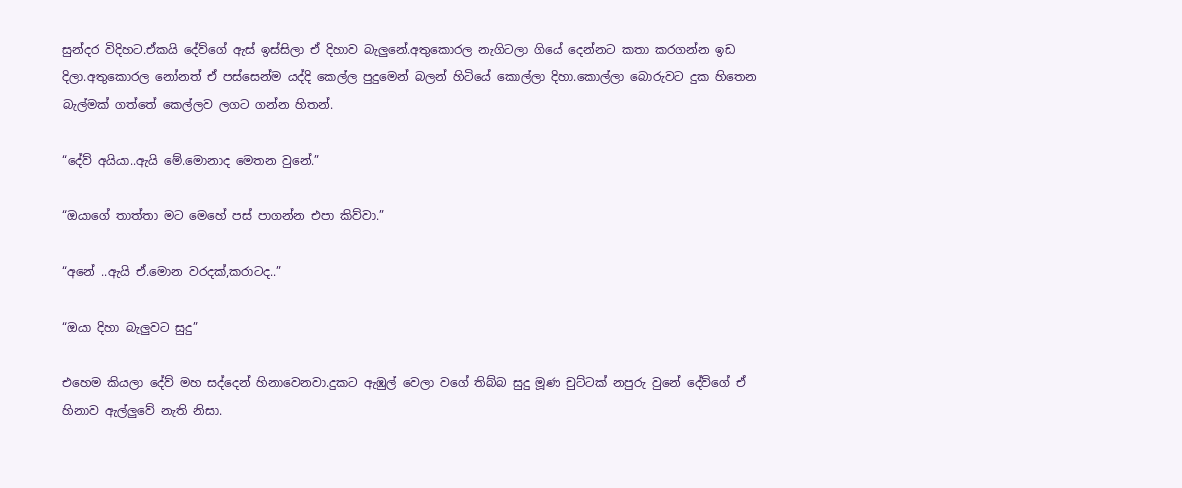සුන්දර විදිහට.ඒකයි දේව්ගේ ඇස් ඉස්සිලා ඒ දිහාව බැලුනේ.අතුකොරල නැගිටලා ගියේ දෙන්නට කතා කරගන්න ඉඩ දිලා.අතුකොරල නෝනත් ඒ පස්සෙන්ම යද්දි කෙල්ල පුදුමෙන් බලන් හිටියේ කොල්ලා දිහා.කොල්ලා බොරුවට දුක හිතෙන බැල්මක් ගත්තේ කෙල්ලව ලගට ගන්න හිතන්.

“දේව් අයියා..ඇයි මේ.මොනාද මෙතන වුනේ.”

“ඔයාගේ තාත්තා මට මෙහේ පස් පාගන්න එපා කිව්වා.”

“අනේ ..ඇයි ඒ.මොන වරදක්,කරාටද..”

“ඔයා දිහා බැලුවට සුදු”

එහෙම කියලා දේව් මහ සද්දෙන් හිනාවෙනවා.දුකට ඇඹුල් වෙලා වගේ තිබ්බ සුදු මූණ චුට්ටක් නපුරු වුනේ දේව්ගේ ඒ හිනාව ඇල්ලුවේ නැති නිසා.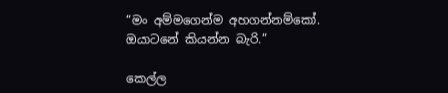“මං අම්මගෙන්ම අහගන්නම්කෝ.
ඔයාටනේ කියන්න බැරි.”

කෙල්ල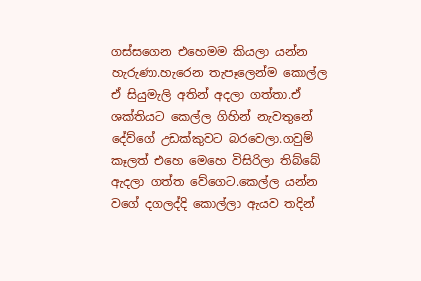ගස්සගෙන එහෙමම කියලා යන්න හැරුණා.හැරෙන තැපෑලෙන්ම කොල්ල ඒ සියුමැලි අතින් අදලා ගත්තා.ඒ ශක්තියට කෙල්ල ගිහින් නැවතුනේ දේව්ගේ උඩක්කුවට බරවෙලා.ගවුම් කෑලත් එහෙ මෙහෙ විසිරිලා තිබ්බේ ඇදලා ගත්ත වේගෙට.කෙල්ල යන්න වගේ දගලද්දි කොල්ලා ඇයව තදින්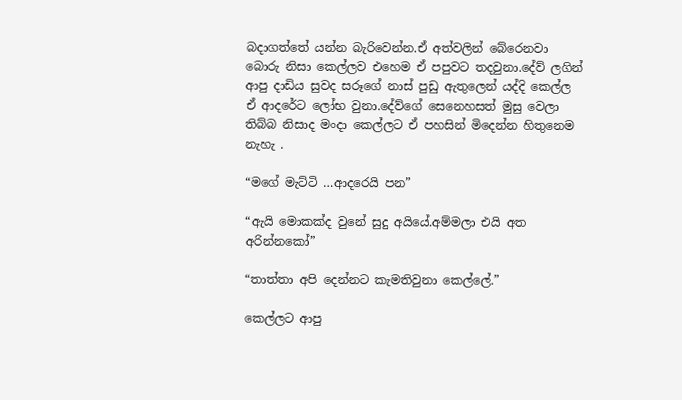බදාගත්තේ යන්න බැරිවෙන්න.ඒ අත්වලින් බේරෙනවා බොරු නිසා කෙල්ලව එහෙම ඒ පපුවට තදවුනා.දේව් ලගින් ආපු දාඩිය සුවද සරූගේ නාස් පුඩු ඇතුලෙන් යද්දි කෙල්ල ඒ ආදරේට ලෝභ වුනා.දේව්ගේ සෙනෙහසත් මුසු වෙලා තිබ්බ නිසාද මංදා කෙල්ලට ඒ පහසින් මිදෙන්න හිතුනෙම නැහැ .

“මගේ මැට්ටි …ආදරෙයි පන”

“ඇයි මොකක්ද වුනේ සුදු අයියේ.අම්මලා එයි අත අරින්නකෝ”

“තාත්තා අපි දෙන්නට කැමතිවුනා කෙල්ලේ.”

කෙල්ලට ආපු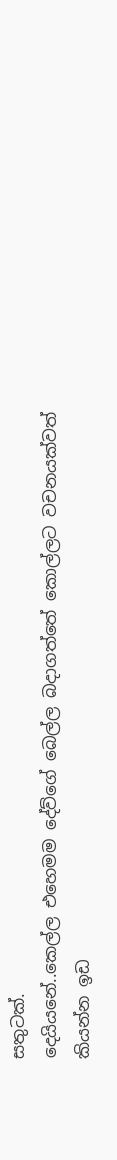සතුටක්.
දෙයියනේ..කෙල්ල එහෙමම දේව්ගේ බෙල්ල බදාගත්තේ කොල්ලට වචනයක්වත් කියන්න ඉඩ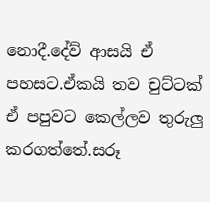නොදී.දේව් ආසයි ඒ පහසට.ඒකයි තව චුට්ටක් ඒ පපුවට කෙල්ලව තුරුලු කරගත්තේ.සරූ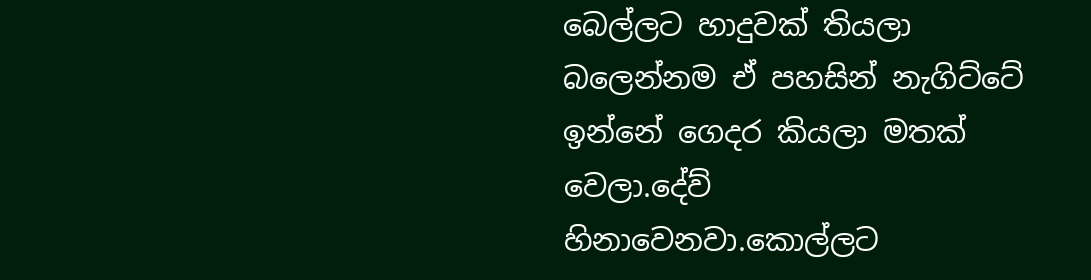බෙල්ලට හාදුවක් තියලා බලෙන්නම ඒ පහසින් නැගිට්ටේ ඉන්නේ ගෙදර කියලා මතක් වෙලා.දේව් හිනාවෙනවා.කොල්ලට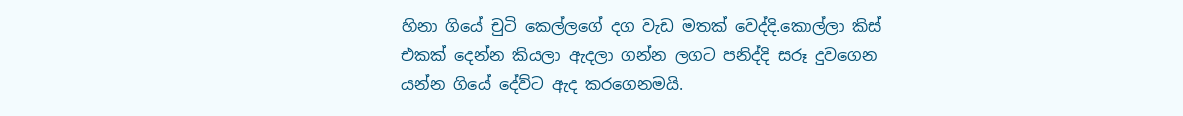හිනා ගියේ චුටි කෙල්ලගේ දග වැඩ මතක් වෙද්දි.කොල්ලා කිස් එකක් දෙන්න කියලා ඇදලා ගන්න ලගට පනිද්දි සරූ දුවගෙන යන්න ගියේ දේව්ට ඇද කරගෙනමයි.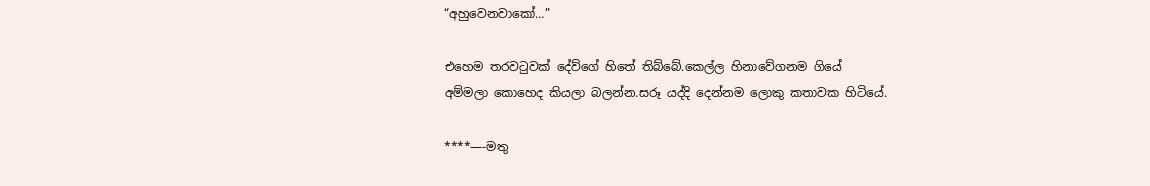“අහුවෙනවාකෝ…”

එහෙම තරවටුවක් දේව්ගේ හිතේ තිබ්බේ.කෙල්ල හිනාවේගනම ගියේ අම්මලා ‍කොහෙද කියලා බලන්න.සරූ යද්දි දෙන්නම ලොකු කතාවක හිටියේ.

****—-මතු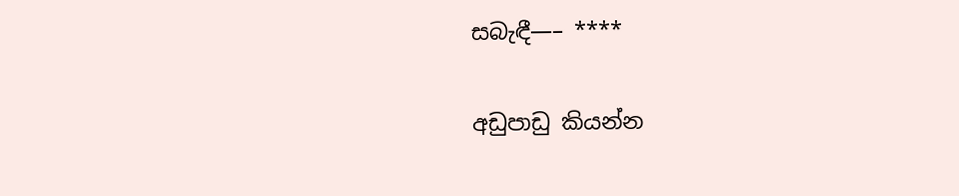සබැඳී—– ****

අඩුපාඩු කියන්න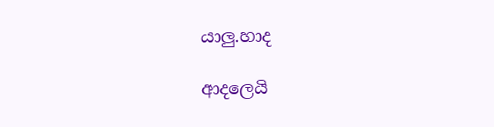යාලු.හාද

ආදලෙයි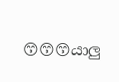😙😙😙යාලු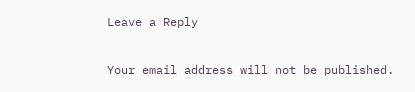Leave a Reply

Your email address will not be published.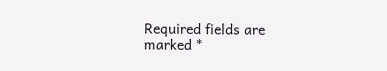Required fields are marked *